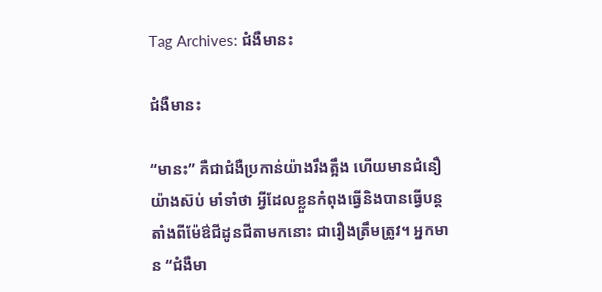Tag Archives: ជំងឺមានះ

ជំងឺមានះ

“មានះ” គឺជាជំងឺប្រកាន់យ៉ាងរឹងត្អឹង ហើយមានជំនឿយ៉ាងស៊ប់ មាំទាំថា អ្វីដែលខ្លួនកំពុងធ្វើនិងបានធ្វើបន្តតាំងពីម៉ែឳជីដូនជីតាមកនោះ ជារឿងត្រឹមត្រូវ។ អ្នកមាន “ជំងឺមា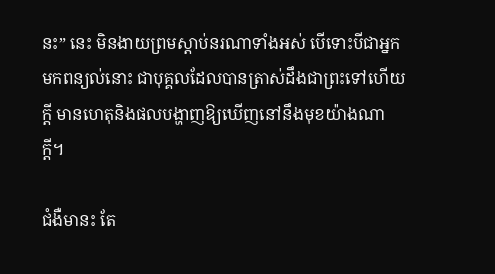នះ” នេះ មិនងាយព្រមស្ដាប់នរណាទាំងអស់ បើទោះបីជាអ្នកមកពន្យល់នោះ ជាបុគ្គលដែលបានត្រាស់ដឹងជាព្រះទៅហើយក្ដី មានហេតុនិងផលបង្ហាញឱ្យឃើញនៅនឹងមុខយ៉ាងណាក្ដី។

ជំងឺមានះ តែ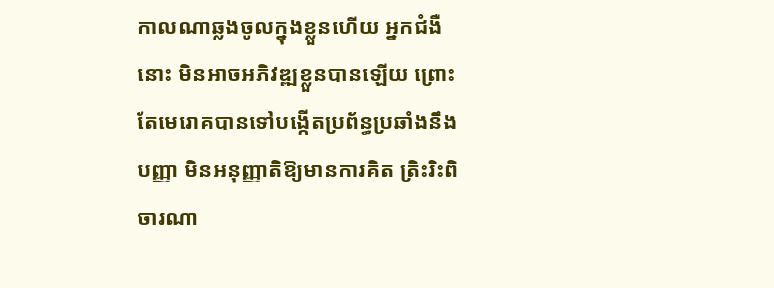កាលណាឆ្លងចូលក្នុងខ្លួនហើយ អ្នកជំងឺនោះ មិនអាចអភិវឌ្ឍខ្លួនបានឡើយ ព្រោះតែមេរោគបានទៅបង្កើតប្រព័ន្ធប្រឆាំងនឹងបញ្ញា មិនអនុញ្ញាតិឱ្យមានការគិត ត្រិះរិះពិចារណា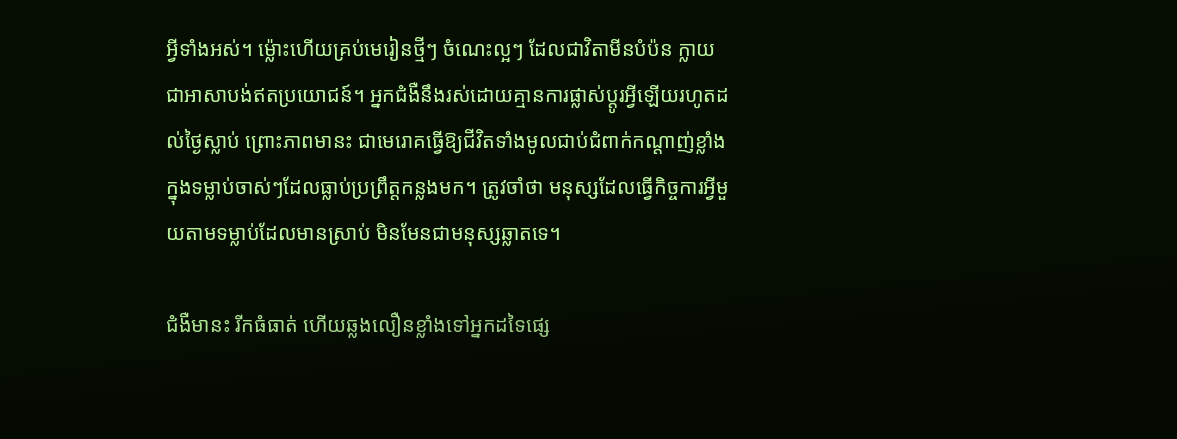អ្វីទាំងអស់។ ម្ល៉ោះហើយគ្រប់មេរៀនថ្មីៗ ចំណេះល្អៗ ដែលជាវិតាមីនបំប៉ន ក្លាយជាអាសាបង់ឥតប្រយោជន៍។ អ្នកជំងឺនឹងរស់ដោយគ្មានការផ្លាស់ប្ដូរអ្វីឡើយរហូតដល់ថ្ងៃស្លាប់ ព្រោះភាពមានះ ជាមេរោគធ្វើឱ្យជីវិតទាំងមូលជាប់ជំពាក់កណ្ដាញ់ខ្លាំងក្នុងទម្លាប់ចាស់ៗដែលធ្លាប់ប្រព្រឹត្តកន្លងមក។ ត្រូវចាំថា មនុស្សដែលធ្វើកិច្ចការអ្វីមួយតាមទម្លាប់ដែលមានស្រាប់ មិនមែនជាមនុស្សឆ្លាតទេ។

ជំងឺមានះ រីកធំធាត់ ហើយឆ្លងលឿនខ្លាំងទៅអ្នកដទៃផ្សេ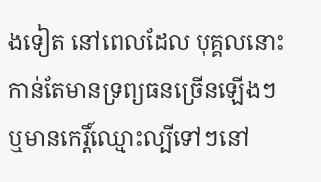ងទៀត នៅពេលដែល បុគ្គលនោះកាន់តែមានទ្រព្យធនច្រើនឡើងៗ ឬមានកេរ្តិ៍ឈ្មោះល្បីទៅៗនៅ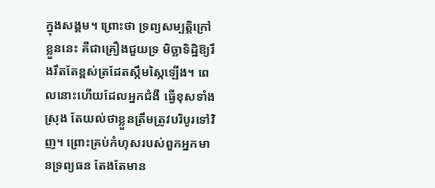ក្នុងសង្គម។ ព្រោះថា ទ្រព្យសម្បត្តិក្រៅខ្លួននេះ គឺជាគ្រឿងជួយទ្រ មិច្ឆាទិដ្ឋិឱ្យរឹងរឹតតែខ្ពស់ត្រដែតស្កឹមស្កៃឡើង។ ពេលនោះហើយដែលអ្នកជំងឺ ធ្វើខុសទាំងស្រុង តែយល់ថាខ្លួនត្រឹមត្រូវបរិបូរទៅវិញ។ ព្រោះគ្រប់កំហុសរបស់ពួកអ្នកមានទ្រព្យធន តែងតែមាន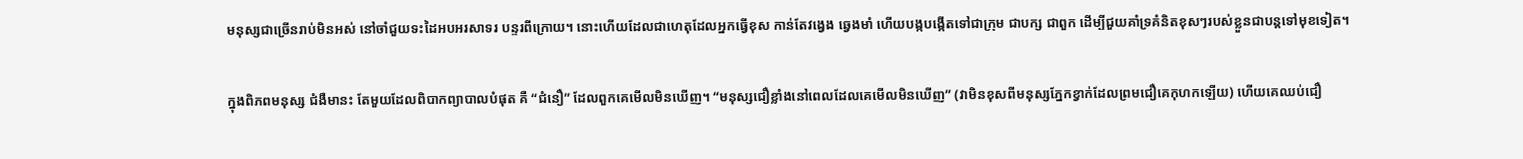មនុស្សជាច្រើនរាប់មិនអស់ នៅចាំជួយទះដៃអបអរសាទរ បន្ទរពីក្រោយ។ នោះហើយដែលជាហេតុដែលអ្នកធ្វើខុស កាន់តែវង្វេង ឆ្វេងមាំ ហើយបង្កបង្កើតទៅជាក្រុម ជាបក្ស ជាពួក ដើម្បីជួយគាំទ្រគំនិតខុសៗរបស់ខ្លួនជាបន្តទៅមុខទៀត។

ក្នុងពិភពមនុស្ស ជំងឺមានះ តែមួយដែលពិបាកព្យាបាលបំផុត គឺ “ជំនឿ” ដែលពួកគេមើលមិនឃើញ។ “មនុស្សជឿខ្លាំងនៅពេលដែលគេមើលមិនឃើញ” (វាមិនខុសពីមនុស្សភ្នែកខ្វាក់ដែលព្រមជឿគេកុហកឡើយ) ហើយគេឈប់ជឿ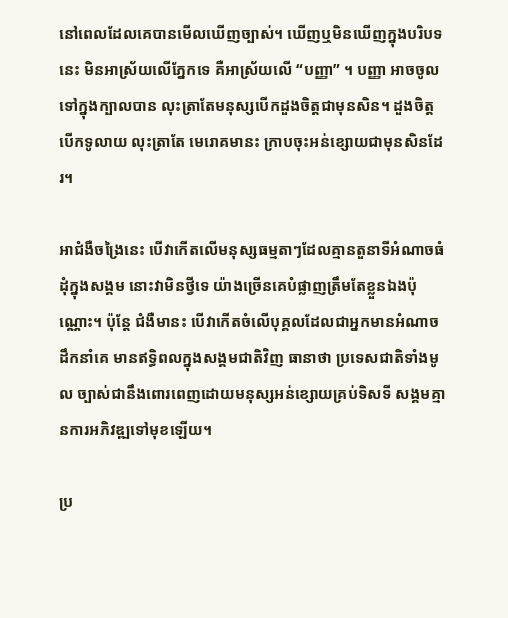នៅពេលដែលគេបានមើលឃើញច្បាស់។ ឃើញឬមិនឃើញក្នុងបរិបទនេះ មិនអាស្រ័យលើភ្នែកទេ គឺអាស្រ័យលើ “បញ្ញា” ។ បញ្ញា អាចចូលទៅក្នុងក្បាលបាន លុះត្រាតែមនុស្សបើកដួងចិត្តជាមុនសិន។ ដួងចិត្តបើកទូលាយ លុះត្រាតែ មេរោគមានះ ក្រាបចុះអន់ខ្សោយជាមុនសិនដែរ។

អាជំងឺចង្រៃនេះ បើវាកើតលើមនុស្សធម្មតាៗដែលគ្មានតួនាទីអំណាចធំដុំក្នុងសង្គម នោះវាមិនថ្វីទេ យ៉ាងច្រើនគេបំផ្លាញត្រឹមតែខ្លួនឯងប៉ុណ្ណោះ។ ប៉ុន្តែ ជំងឺមានះ បើវាកើតចំលើបុគ្គលដែលជាអ្នកមានអំណាច ដឹកនាំគេ មានឥទ្ធិពលក្នុងសង្គមជាតិវិញ ធានាថា ប្រទេសជាតិទាំងមូល ច្បាស់ជានឹងពោរពេញដោយមនុស្សអន់ខ្សោយគ្រប់ទិសទី សង្គមគ្មានការអភិវឌ្ឍទៅមុខឡើយ។

ប្រ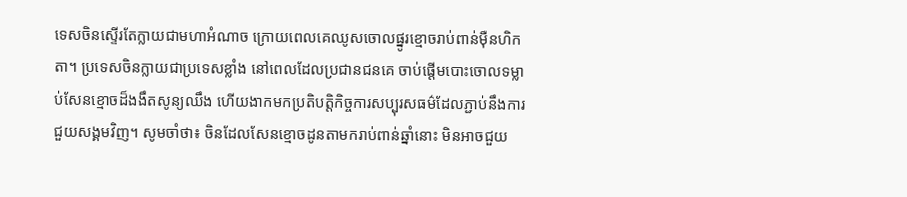ទេសចិនស្ទើរតែក្លាយជាមហាអំណាច ក្រោយពេលគេឈូសចោលផ្នូរខ្មោចរាប់ពាន់ម៉ឺនហិកតា។ ប្រទេសចិនក្លាយជាប្រទេសខ្លាំង នៅពេលដែលប្រជានជនគេ ចាប់ផ្ដើមបោះចោលទម្លាប់សែនខ្មោចដ៏ងងឹតសូន្យឈឹង ហើយងាកមកប្រតិបត្តិកិច្ចការសប្បុរសធម៌ដែលភ្ជាប់នឹងការជួយសង្គមវិញ។ សូមចាំថា៖ ចិនដែលសែនខ្មោចដូនតាមករាប់ពាន់ឆ្នាំនោះ មិនអាចជួយ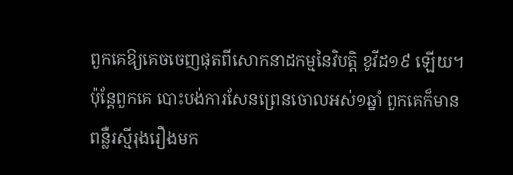ពួកគេឱ្យគេចចេញផុតពីសោកនាដកម្មនៃវិបត្តិ ខូវីដ១៩ ឡើយ។ ប៉ុន្តែពួកគេ បោះបង់ការសែនព្រេនចោលអស់១ឆ្នាំ ពួកគេក៏មានពន្លឺរស្មីរុងរឿងមក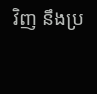វិញ នឹងប្រ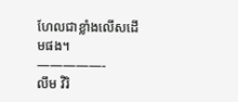ហែលជាខ្លាំងលើសដើមផង។
—————-
លឹម វិរិ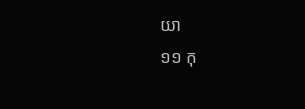យា
១១ កុ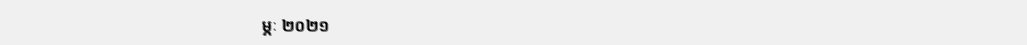ម្ភៈ ២០២១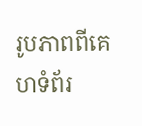រូបភាពពីគេហទំព័រ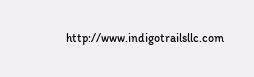http://www.indigotrailsllc.com